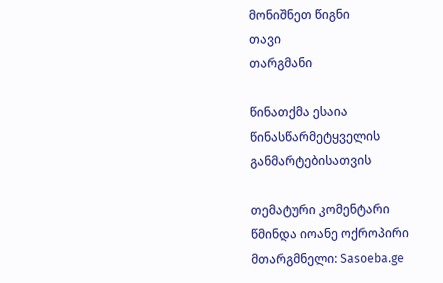მონიშნეთ წიგნი
თავი
თარგმანი

წინათქმა ესაია წინასწარმეტყველის განმარტებისათვის

თემატური კომენტარი
წმინდა იოანე ოქროპირი
მთარგმნელი: Sasoeba.ge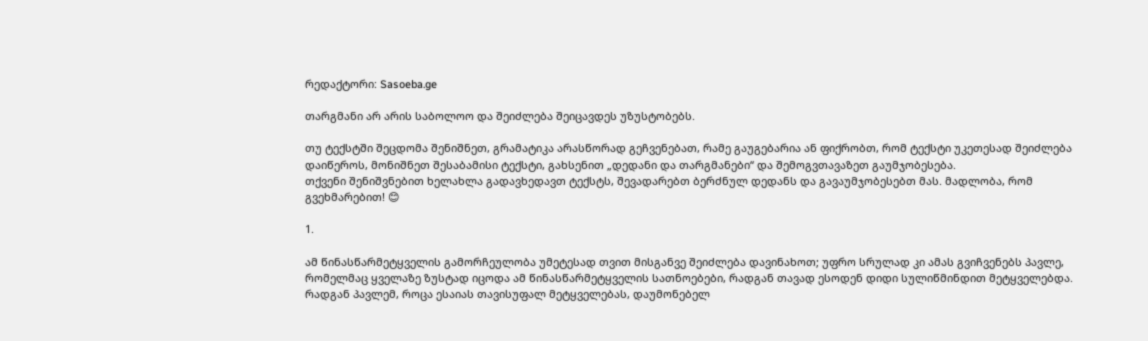რედაქტორი: Sasoeba.ge

თარგმანი არ არის საბოლოო და შეიძლება შეიცავდეს უზუსტობებს.

თუ ტექსტში შეცდომა შენიშნეთ, გრამატიკა არასწორად გეჩვენებათ, რამე გაუგებარია ან ფიქრობთ, რომ ტექსტი უკეთესად შეიძლება დაიწეროს, მონიშნეთ შესაბამისი ტექსტი, გახსენით „დედანი და თარგმანები“ და შემოგვთავაზეთ გაუმჯობესება.
თქვენი შენიშვნებით ხელახლა გადავხედავთ ტექსტს, შევადარებთ ბერძნულ დედანს და გავაუმჯობესებთ მას. მადლობა, რომ გვეხმარებით! 😊

1.

ამ წინასწარმეტყველის გამორჩეულობა უმეტესად თვით მისგანვე შეიძლება დავინახოთ; უფრო სრულად კი ამას გვიჩვენებს პავლე, რომელმაც ყველაზე ზუსტად იცოდა ამ წინასწარმეტყველის სათნოებები, რადგან თავად ესოდენ დიდი სულიწმინდით მეტყველებდა. რადგან პავლემ, როცა ესაიას თავისუფალ მეტყველებას, დაუმონებელ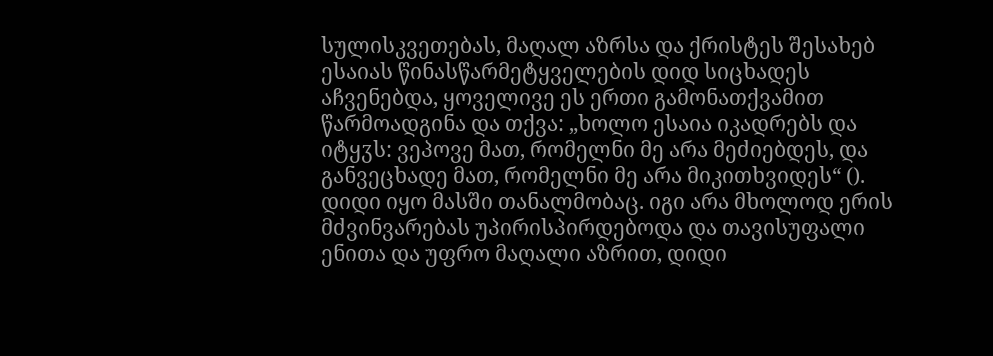სულისკვეთებას, მაღალ აზრსა და ქრისტეს შესახებ ესაიას წინასწარმეტყველების დიდ სიცხადეს აჩვენებდა, ყოველივე ეს ერთი გამონათქვამით წარმოადგინა და თქვა: „ხოლო ესაია იკადრებს და იტყჳს: ვეპოვე მათ, რომელნი მე არა მეძიებდეს, და განვეცხადე მათ, რომელნი მე არა მიკითხვიდეს“ (). დიდი იყო მასში თანალმობაც. იგი არა მხოლოდ ერის მძვინვარებას უპირისპირდებოდა და თავისუფალი ენითა და უფრო მაღალი აზრით, დიდი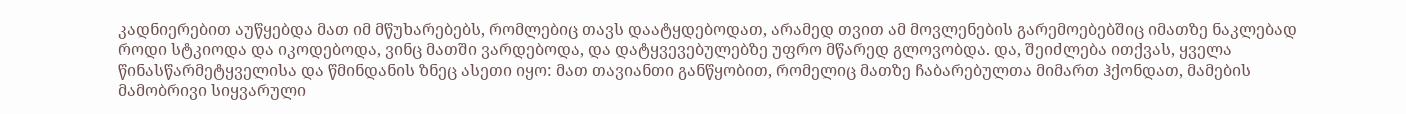კადნიერებით აუწყებდა მათ იმ მწუხარებებს, რომლებიც თავს დაატყდებოდათ, არამედ თვით ამ მოვლენების გარემოებებშიც იმათზე ნაკლებად როდი სტკიოდა და იკოდებოდა, ვინც მათში ვარდებოდა, და დატყვევებულებზე უფრო მწარედ გლოვობდა. და, შეიძლება ითქვას, ყველა წინასწარმეტყველისა და წმინდანის ზნეც ასეთი იყო: მათ თავიანთი განწყობით, რომელიც მათზე ჩაბარებულთა მიმართ ჰქონდათ, მამების მამობრივი სიყვარული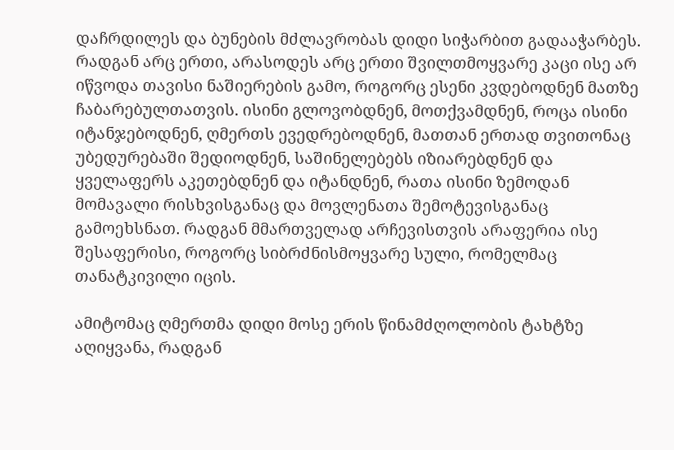დაჩრდილეს და ბუნების მძლავრობას დიდი სიჭარბით გადააჭარბეს. რადგან არც ერთი, არასოდეს არც ერთი შვილთმოყვარე კაცი ისე არ იწვოდა თავისი ნაშიერების გამო, როგორც ესენი კვდებოდნენ მათზე ჩაბარებულთათვის. ისინი გლოვობდნენ, მოთქვამდნენ, როცა ისინი იტანჯებოდნენ, ღმერთს ევედრებოდნენ, მათთან ერთად თვითონაც უბედურებაში შედიოდნენ, საშინელებებს იზიარებდნენ და ყველაფერს აკეთებდნენ და იტანდნენ, რათა ისინი ზემოდან მომავალი რისხვისგანაც და მოვლენათა შემოტევისგანაც გამოეხსნათ. რადგან მმართველად არჩევისთვის არაფერია ისე შესაფერისი, როგორც სიბრძნისმოყვარე სული, რომელმაც თანატკივილი იცის.

ამიტომაც ღმერთმა დიდი მოსე ერის წინამძღოლობის ტახტზე აღიყვანა, რადგან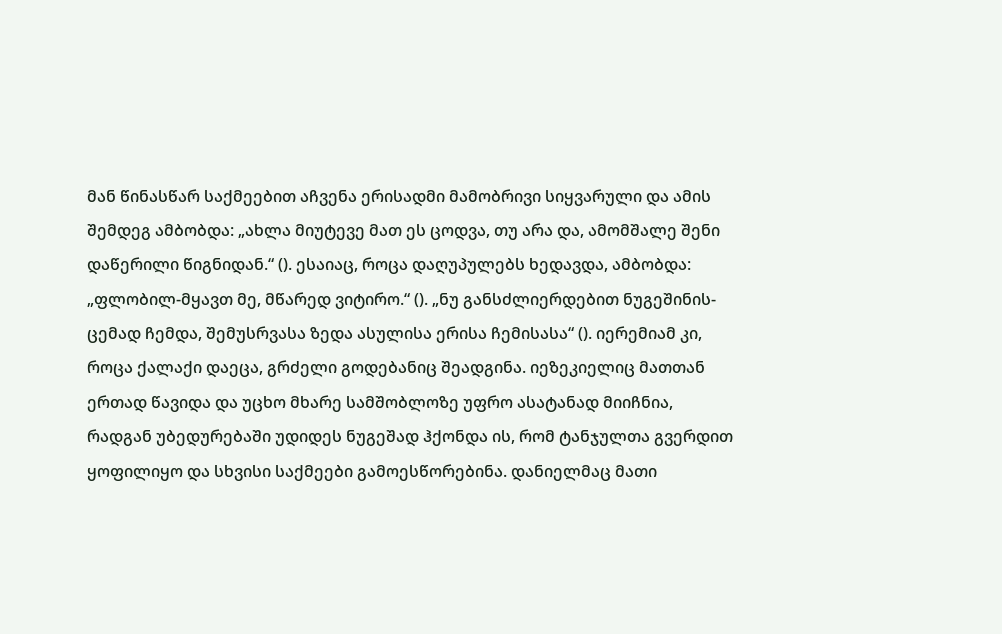მან წინასწარ საქმეებით აჩვენა ერისადმი მამობრივი სიყვარული და ამის შემდეგ ამბობდა: „ახლა მიუტევე მათ ეს ცოდვა, თუ არა და, ამომშალე შენი დაწერილი წიგნიდან.“ (). ესაიაც, როცა დაღუპულებს ხედავდა, ამბობდა: „ფლობილ-მყავთ მე, მწარედ ვიტირო.“ (). „ნუ განსძლიერდებით ნუგეშინის-ცემად ჩემდა, შემუსრვასა ზედა ასულისა ერისა ჩემისასა“ (). იერემიამ კი, როცა ქალაქი დაეცა, გრძელი გოდებანიც შეადგინა. იეზეკიელიც მათთან ერთად წავიდა და უცხო მხარე სამშობლოზე უფრო ასატანად მიიჩნია, რადგან უბედურებაში უდიდეს ნუგეშად ჰქონდა ის, რომ ტანჯულთა გვერდით ყოფილიყო და სხვისი საქმეები გამოესწორებინა. დანიელმაც მათი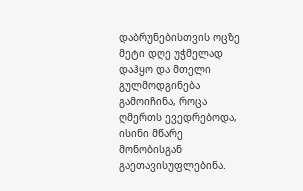დაბრუნებისთვის ოცზე მეტი დღე უჭმელად დაჰყო და მთელი გულმოდგინება გამოიჩინა, როცა ღმერთს ევედრებოდა, ისინი მწარე მონობისგან გაეთავისუფლებინა.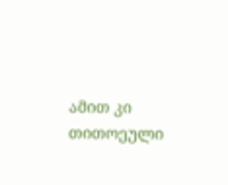ამით კი თითოეული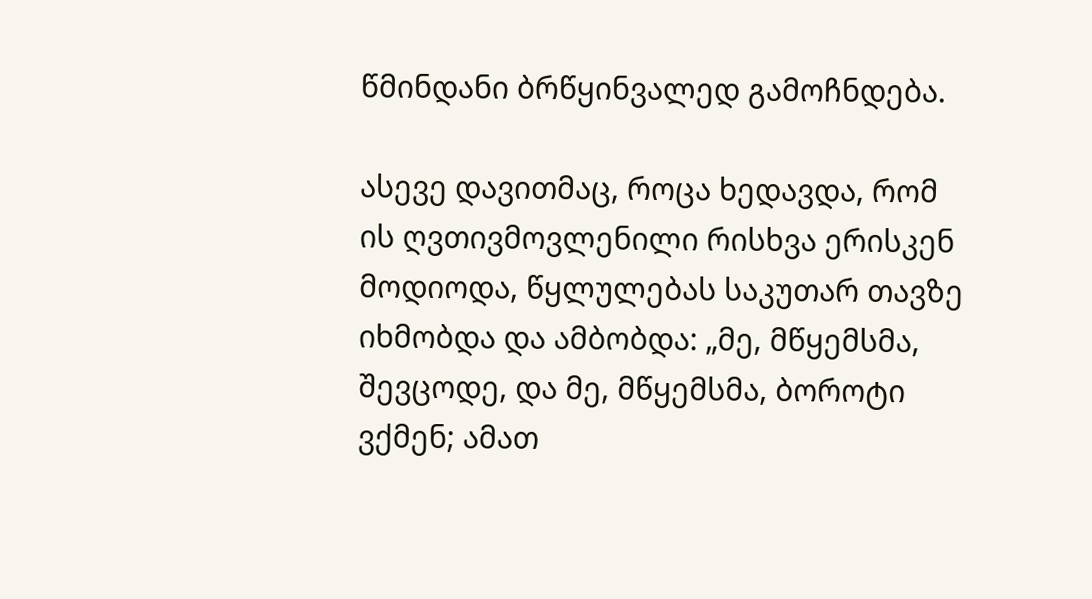წმინდანი ბრწყინვალედ გამოჩნდება.

ასევე დავითმაც, როცა ხედავდა, რომ ის ღვთივმოვლენილი რისხვა ერისკენ მოდიოდა, წყლულებას საკუთარ თავზე იხმობდა და ამბობდა: „მე, მწყემსმა, შევცოდე, და მე, მწყემსმა, ბოროტი ვქმენ; ამათ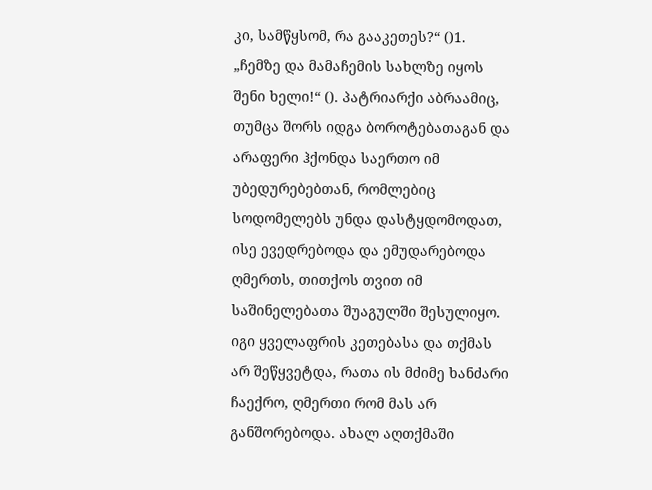კი, სამწყსომ, რა გააკეთეს?“ ()1. „ჩემზე და მამაჩემის სახლზე იყოს შენი ხელი!“ (). პატრიარქი აბრაამიც, თუმცა შორს იდგა ბოროტებათაგან და არაფერი ჰქონდა საერთო იმ უბედურებებთან, რომლებიც სოდომელებს უნდა დასტყდომოდათ, ისე ევედრებოდა და ემუდარებოდა ღმერთს, თითქოს თვით იმ საშინელებათა შუაგულში შესულიყო. იგი ყველაფრის კეთებასა და თქმას არ შეწყვეტდა, რათა ის მძიმე ხანძარი ჩაექრო, ღმერთი რომ მას არ განშორებოდა. ახალ აღთქმაში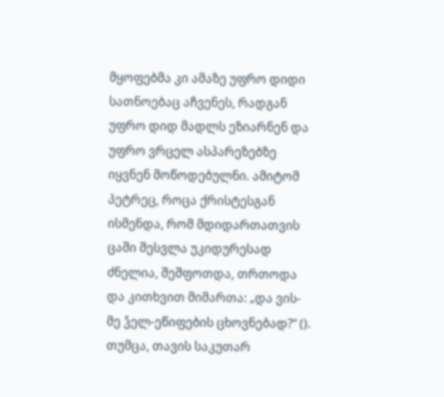მყოფებმა კი ამაზე უფრო დიდი სათნოებაც აჩვენეს, რადგან უფრო დიდ მადლს ეზიარნენ და უფრო ვრცელ ასპარეზებზე იყვნენ მოწოდებულნი. ამიტომ პეტრეც, როცა ქრისტესგან ისმენდა, რომ მდიდართათვის ცაში შესვლა უკიდურესად ძნელია, შეშფოთდა, თრთოდა და კითხვით მიმართა: „და ვის-მე ჴელ-ეწიფების ცხოვნებად?“ (). თუმცა, თავის საკუთარ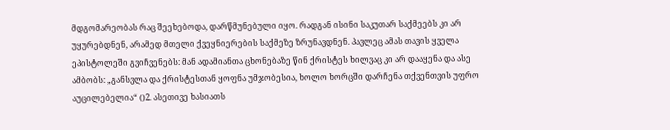მდგომარეობას რაც შეეხებოდა, დარწმუნებული იყო. რადგან ისინი საკუთარ საქმეებს კი არ უყურებდნენ, არამედ მთელი ქვეყნიერების საქმეზე ზრუნავდნენ. პავლეც ამას თავის ყველა ეპისტოლეში გვიჩვენებს: მან ადამიანთა ცხონებაზე წინ ქრისტეს ხილვაც კი არ დააყენა და ასე ამბობს: „განსვლა და ქრისტესთან ყოფნა უმჯობესია, ხოლო ხორცში დარჩენა თქვენთვის უფრო აუცილებელია“ ()2. ასეთივე ხასიათს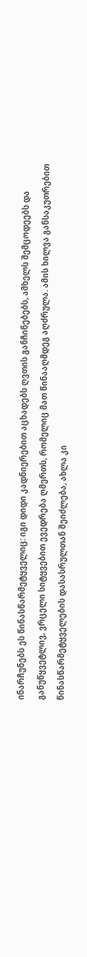ინარჩუნებს ეს წინასწარმეტყველიც: იგი დიდი კადნიერებით აცხადებს ღვთის განჩინებებს, ამხელს შემცოდეებს და განუწყვეტლივ, ვრცელი სიტყვებით ევედრება ღმერთს, რომელიც მათ წინააღმდეგ აღძრულა. ამის ხილვა განსაკუთრებით წინასწარმეტყველების დასასრულთან შეიძლება, ახლა კი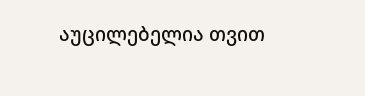აუცილებელია თვით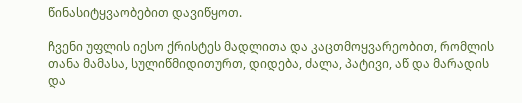წინასიტყვაობებით დავიწყოთ.

ჩვენი უფლის იესო ქრისტეს მადლითა და კაცთმოყვარეობით, რომლის თანა მამასა, სულიწმიდითურთ, დიდება, ძალა, პატივი, აწ და მარადის და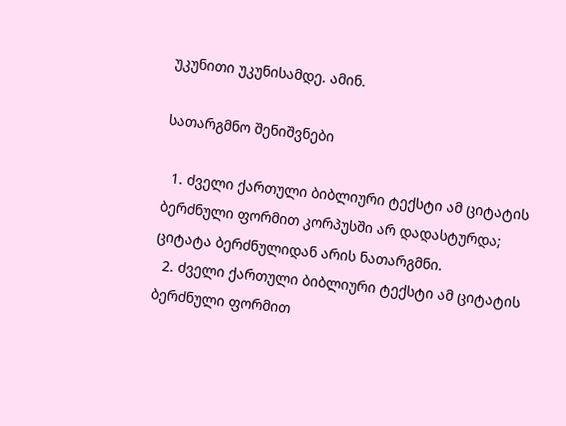უკუნითი უკუნისამდე. ამინ.

სათარგმნო შენიშვნები

  1. ძველი ქართული ბიბლიური ტექსტი ამ ციტატის ბერძნული ფორმით კორპუსში არ დადასტურდა; ციტატა ბერძნულიდან არის ნათარგმნი.
  2. ძველი ქართული ბიბლიური ტექსტი ამ ციტატის ბერძნული ფორმით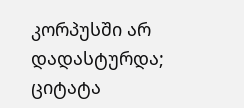კორპუსში არ დადასტურდა; ციტატა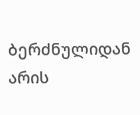ბერძნულიდან არის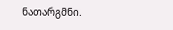ნათარგმნი.